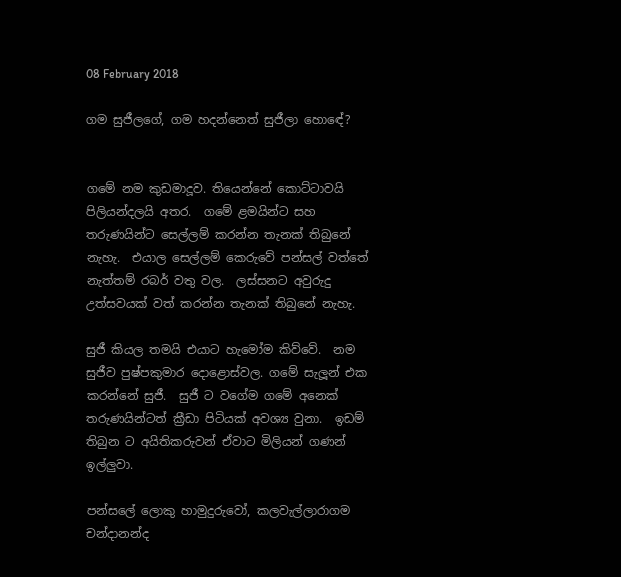08 February 2018

ගම සුජීලගේ, ගම හදන්නෙත් සුජීලා හොඳේ?


ගමේ නම කුඩමාදූව. තියෙන්නේ කොට්ටාවයි පිලියන්දලයි අතර.  ගමේ ළමයින්ට සහ තරුණයින්ට සෙල්ලම් කරන්න තැනක් තිබුනේ නැහැ.  එයාල සෙල්ලම් කෙරුවේ පන්සල් වත්තේ නැත්තම් රබර් වතු වල.  ලස්සනට අවුරුදු උත්සවයක් වත් කරන්න තැනක් තිබුනේ නැහැ.

සුජී කියල තමයි එයාට හැමෝම කිව්වේ.  නම සුජීව පුෂ්පකුමාර දොළොස්වල. ගමේ සැලූන් එක කරන්නේ සුජී.  සුජී ට වගේම ගමේ අනෙක් තරුණයින්ටත් ක්‍රීඩා පිටියක් අවශ්‍ය වුනා.  ඉඩම් තිබුන ට අයිතිකරුවන් ඒවාට මිලියන් ගණන් ඉල්ලුවා.

පන්සලේ ලොකු හාමුදුරුවෝ, කලවැල්ලාරාගම චන්දානන්ද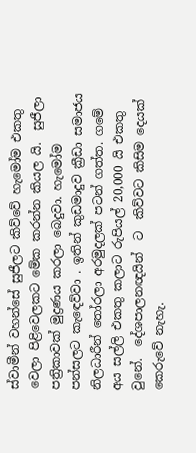ස්වාමීන් වහන්සේ සුජීලට කිව්වේ හැමෝම එකතු වෙලා පිළිවෙලකට මේක කරන්න කියල යි.  සුජීලා පත්‍රිකාවක් මුද්‍රණය කරලා බෙදුවා. හැමෝම පන්සලට කැඳෙව්වා . ඉතින් කුඩමාදුව ක්‍රීඩා සමාජය නිලධාරීන් තෝරලා අරමුදලක් පටන් ගත්ත. ගමේ අය සල්ලි එකතු කලාට රුපියල් 20,000 යි එකතු වුනේ.  දේශපාලනඥයින්  ට  කිව්වට කිසිම දෙයක් කෙරුවේ නැහැ.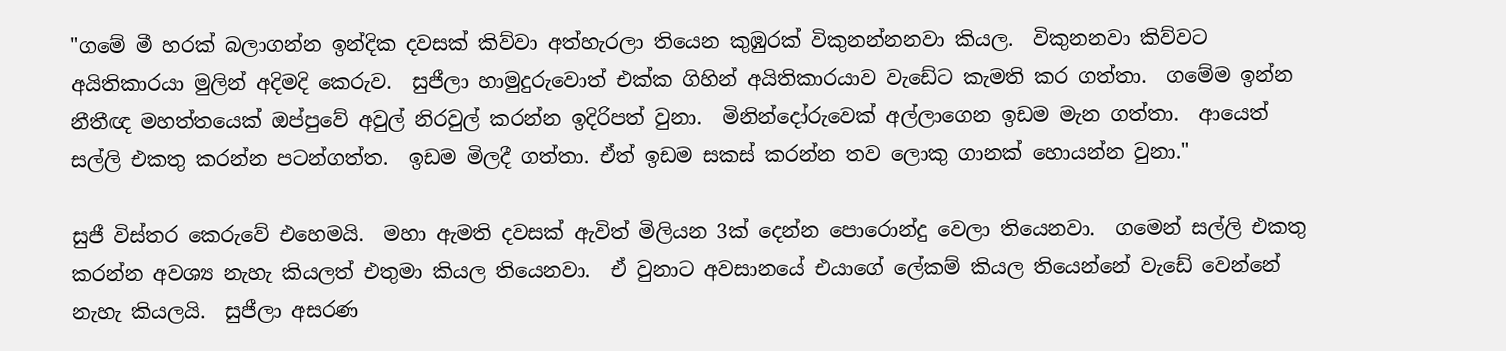"ගමේ මී හරක් බලාගන්න ඉන්දික දවසක් කිව්වා අත්හැරලා තියෙන කුඹුරක් විකුනන්නනවා කියල.  විකුනනවා කිව්වට අයිතිකාරයා මුලින් අදිමදි කෙරුව.  සුජීලා හාමුදුරුවොත් එක්ක ගිහින් අයිතිකාරයාව වැඩේට කැමති කර ගත්තා.  ගමේම ඉන්න නීතීඥ මහත්තයෙක් ඔප්පුවේ අවුල් නිරවුල් කරන්න ඉදිරිපත් වුනා.  මිනින්දෝරුවෙක් අල්ලාගෙන ඉඩම මැන ගත්තා.  ආයෙත් සල්ලි එකතු කරන්න පටන්ගත්ත.  ඉඩම මිලදී ගත්තා. ඒත් ඉඩම සකස් කරන්න තව ලොකු ගානක් හොයන්න වුනා."

සුජී විස්තර කෙරුවේ එහෙමයි.  මහා ඇමති දවසක් ඇවිත් මිලියන 3ක් දෙන්න පොරොන්දු වෙලා තියෙනවා.  ගමෙන් සල්ලි එකතු කරන්න අවශ්‍ය නැහැ කියලත් එතුමා කියල තියෙනවා.  ඒ වුනාට අවසානයේ එයාගේ ලේකම් කියල තියෙන්නේ වැඩේ වෙන්නේ නැහැ කියලයි.  සුජීලා අසරණ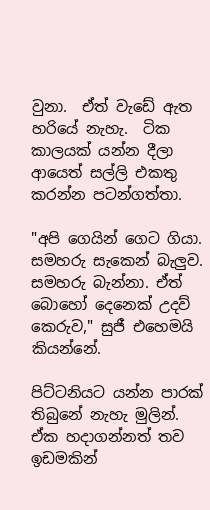වුනා.  ඒත් වැඩේ ඇත හරියේ නැහැ.  ටික කාලයක් යන්න දීලා ආයෙත් සල්ලි එකතු කරන්න පටන්ගත්තා.

"අපි ගෙයින් ගෙට ගියා.  සමහරු සැකෙන් බැලුව.  සමහරු බැන්නා. ඒත් බොහෝ දෙනෙක් උදව් කෙරුව," සුජී එහෙමයි කියන්නේ.

පිට්ටනියට යන්න පාරක් තිබුනේ නැහැ මුලින්.  ඒක හදාගන්නත් තව ඉඩමකින්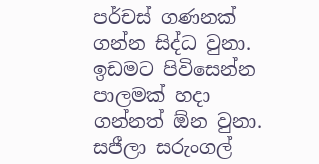පර්චස් ගණනක් ගන්න සිද්ධ වුනා.  ඉඩමට පිවිසෙන්න පාලමක් හදා ගන්නත් ඕන වුනා.  සජීලා සරුංගල්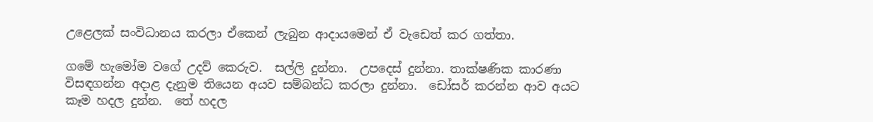උළෙලක් සංවිධානය කරලා ඒකෙන් ලැබුන ආදායමෙන් ඒ වැඩෙත් කර ගත්තා.

ගමේ හැමෝම වගේ උදව් කෙරුව.  සල්ලි දුන්නා.  උපදෙස් දුන්නා. තාක්ෂණික කාරණා විසඳගන්න අදාළ දැනුම තියෙන අයව සම්බන්ධ කරලා දුන්නා.  ඩෝසර් කරන්න ආව අයට කෑම හදල දුන්න.  තේ හදල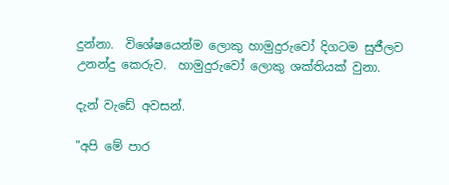දුන්නා.  විශේෂයෙන්ම ලොකු හාමුදුරුවෝ දිගටම සුජීලව උනන්දු කෙරුව.  හාමුදුරුවෝ ලොකු ශක්තියක් වුනා.

දැන් වැඩේ අවසන්.

"අපි මේ පාර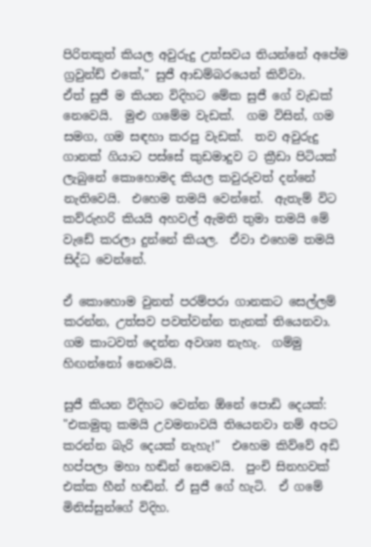පිරිතකුත් කියල අවුරුදු උත්සවය තියන්නේ අපේම ග්‍රවුන්ඩ් එකේ," සුජී ආඩම්බරයෙන් කිව්වා.
ඒත් සුජී ම කියන විදිහට මේක සුජී ගේ වැඩක් නෙවෙයි.  මුළු ගමේම වැඩක්.  ගම විසින්, ගම සමග, ගම සඳහා කරපු වැඩක්.  තව අවුරුදු ගානක් ගියාට පස්සේ කුඩමාදුව ට ක්‍රීඩා පිටියක් ලැබුනේ කොහොමද කියල කවුරුවත් දන්නේ නැතිවෙයි.  එහෙම තමයි වෙන්නේ.  ඇතැම් විට කව්රුහරි කියයි අහවල් ඇමති තුමා තමයි මේ වැඩේ කරලා දුන්නේ කියල.  ඒවා එහෙම තමයි සිද්ධ වෙන්නේ.

ඒ කොහොම වුනත් පරම්පරා ගානකට සෙල්ලම් කරන්න, උත්සව පවත්වන්න තැනක් තියෙනවා.  ගම කාටවත් දෙන්න අවශ්‍ය නැහැ.  ගම්මු හිඟන්නෝ නෙවෙයි.

සුජී කියන විදිහට වෙන්න ඕනේ පොඩි දෙයක්: "එකමුතු කමයි උවමනාවයි තියෙනවා නම් අපට කරන්න බැරි දෙයක් නැහැ!"  එහෙම කිව්වේ අඩි හප්පලා මහා හඬින් නෙවෙයි.  පුංචි සිනහවක් එක්ක හීන් හඬින්. ඒ සුජී ගේ හැටි.  ඒ ගමේ මිනිස්සුන්ගේ විදිහ.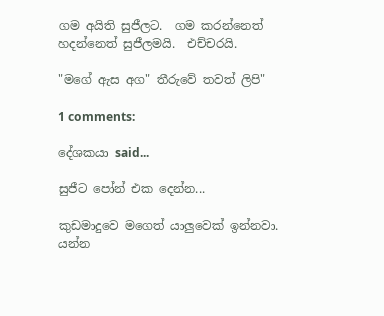ගම අයිති සුජීලට.  ගම කරන්නෙත් හදන්නෙත් සුජීලමයි.  එච්චරයි.

"මගේ ඇස අග" තීරුවේ තවත් ලිපි"

1 comments:

දේශකයා said...

සුජීට පෝන් එක දෙන්න...

කුඩමාදුවෙ මගෙත් යාලුවෙක් ඉන්නවා. යන්න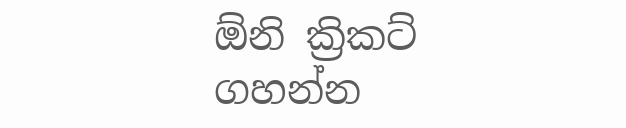ඕනි ක්‍රිකට් ගහන්න